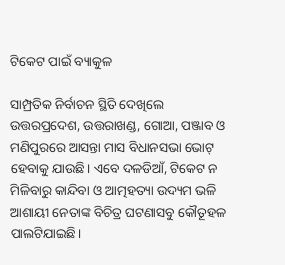ଟିକେଟ ପାଇଁ ବ୍ୟାକୁଳ

ସାମ୍ପ୍ରତିକ ନିର୍ବାଚନ ସ୍ଥିତି ଦେଖିଲେ ଉତ୍ତରପ୍ରଦେଶ, ଉତ୍ତରାଖଣ୍ଡ, ଗୋଆ, ପଞ୍ଜାବ ଓ ମଣିପୁରରେ ଆସନ୍ତା ମାସ ବିଧାନସଭା ଭୋଟ୍‌ ହେବାକୁ ଯାଉଛି। ଏବେ ଦଳଡିଆଁ, ଟିକେଟ ନ ମିଳିବାରୁ କାନ୍ଦିବା ଓ ଆତ୍ମହତ୍ୟା ଉଦ୍ୟମ ଭଳି ଆଶାୟୀ ନେତାଙ୍କ ବିଚିତ୍ର ଘଟଣାସବୁ କୌତୂହଳ ପାଲଟିଯାଇଛି।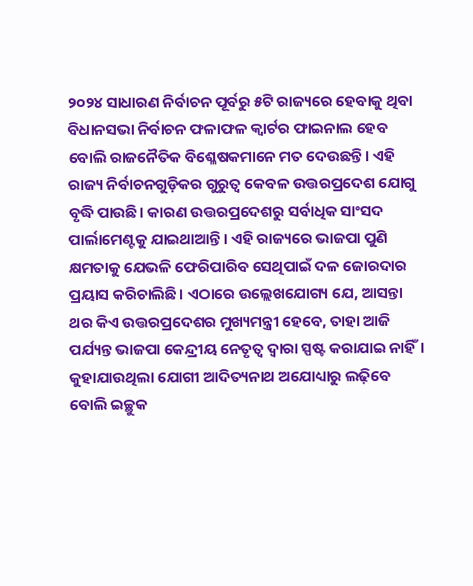୨୦୨୪ ସାଧାରଣ ନିର୍ବାଚନ ପୂର୍ବରୁ ୫ଟି ରାଜ୍ୟରେ ହେବାକୁ ଥିବା ବିଧାନସଭା ନିର୍ବାଚନ ଫଳାଫଳ କ୍ୱାର୍ଟର ଫାଇନାଲ ହେବ ବୋଲି ରାଜନୈତିକ ବିଶ୍ଳେଷକମାନେ ମତ ଦେଉଛନ୍ତି। ଏହି ରାଜ୍ୟ ନିର୍ବାଚନଗୁଡ଼ିକର ଗୁରୁତ୍ୱ କେବଳ ଉତ୍ତରପ୍ରଦେଶ ଯୋଗୁ ବୃଦ୍ଧି ପାଉଛି। କାରଣ ଉତ୍ତରପ୍ରଦେଶରୁ ସର୍ବାଧିକ ସାଂସଦ ପାର୍ଲାମେଣ୍ଟକୁ ଯାଇଥାଆନ୍ତି। ଏହି ରାଜ୍ୟରେ ଭାଜପା ପୁଣି କ୍ଷମତାକୁ ଯେଭଳି ଫେରିପାରିବ ସେଥିପାଇଁ ଦଳ ଜୋରଦାର ପ୍ରୟାସ କରିଚାଲିଛି। ଏଠାରେ ଉଲ୍ଲେଖଯୋଗ୍ୟ ଯେ, ଆସନ୍ତା ଥର କିଏ ଉତ୍ତରପ୍ରଦେଶର ମୁଖ୍ୟମନ୍ତ୍ରୀ ହେବେ, ତାହା ଆଜି ପର୍ଯ୍ୟନ୍ତ ଭାଜପା କେନ୍ଦ୍ରୀୟ ନେତୃତ୍ୱ ଦ୍ୱାରା ସ୍ପଷ୍ଟ କରାଯାଇ ନାହିଁ। କୁହାଯାଉଥିଲା ଯୋଗୀ ଆଦିତ୍ୟନାଥ ଅଯୋଧ୍ୟାରୁ ଲଢ଼ିବେ ବୋଲି ଇଚ୍ଛୁକ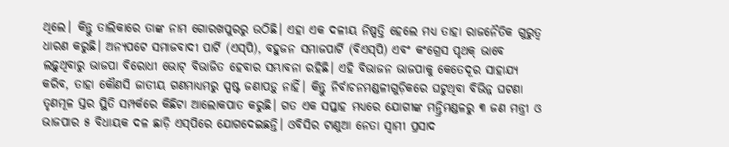ଥିଲେ। କିନ୍ତୁ ତାଲିକାରେ ତାଙ୍କ ନାମ ଗୋରଖପୁରରୁ ଉଠିଛି। ଏହା ଏକ ଦଳୀୟ ନିଷ୍ପତ୍ତି ହେଲେ ମଧ୍ୟ ତାହା ରାଜନୈତିକ ଗୁରୁତ୍ୱ ଧାରଣ କରୁଛି। ଅନ୍ୟପଟେ ସମାଜବାଦୀ ପାର୍ଟି (ଏସ୍‌ପି), ବହୁଜନ ସମାଜପାର୍ଟି (ବିଏସ୍‌ପି) ଏବଂ କଂଗ୍ରେସ ପୃଥକ୍‌ ଭାବେ ଲଢ଼ୁଥିବାରୁ ଭାଜପା ବିରୋଧୀ ଭୋଟ୍‌ ବିଭାଜିତ ହେବାର ସମ୍ଭାବନା ରହିଛି। ଏହି ବିଭାଜନ ଭାଜପାକୁ କେତେଦୂର ସାହାଯ୍ୟ କରିବ, ତାହା କୌଣସି ଜାତୀୟ ଗଣମାଧ୍ୟମରୁ ସ୍ପଷ୍ଟ ଜଣାପଡ଼ୁ ନାହିଁ। କିନ୍ତୁ ନିର୍ବାଚନମଣ୍ଡଳୀଗୁଡ଼ିକରେ ଘଟୁଥିବା ବିଭିନ୍ନ ଘଟଣା ତୃଣମୂଳ ସ୍ତର ସ୍ଥିତି ସମ୍ପର୍କରେ କିଛିଟା ଆଲୋକପାତ କରୁଛି। ଗତ ଏକ ସପ୍ତାହ ମଧ୍ୟରେ ଯୋଗୀଙ୍କ ମନ୍ତ୍ରିମଣ୍ଡଳରୁ ୩ ଜଣ ମନ୍ତ୍ରୀ ଓ ଭାଜପାର ୫ ବିଧାୟକ ଦଳ ଛାଡ଼ି ଏସ୍‌ପିରେ ଯୋଗଦେଇଛନ୍ତି। ଓବିସିର ଟାଣୁଆ ନେତା ସ୍ବାମୀ ପ୍ରସାଦ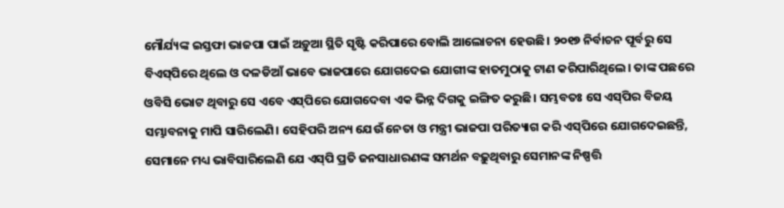ମୌର୍ଯ୍ୟଙ୍କ ଇସ୍ତଫା ଭାଜପା ପାଇଁ ଅଡ଼ୁଆ ସ୍ଥିତି ସୃଷ୍ଟି କରିପାରେ ବୋଲି ଆଲୋଚନା ହେଉଛି। ୨୦୧୭ ନିର୍ବାଚନ ପୂର୍ବରୁ ସେ ବିଏସ୍‌ପିରେ ଥିଲେ ଓ ଦଳଡିଆଁ ଭାବେ ଭାଜପାରେ ଯୋଗଦେଇ ଯୋଗୀଙ୍କ ହାତମୁଠାକୁ ଟାଣ କରିପାରିଥିଲେ। ତାଙ୍କ ପଛରେ ଓବିସି ଭୋଟ ଥିବାରୁ ସେ ଏବେ ଏସ୍‌ପିରେ ଯୋଗଦେବା ଏକ ଭିନ୍ନ ଦିଗକୁ ଇଙ୍ଗିତ କରୁଛି। ସମ୍ଭବତଃ ସେ ଏସ୍‌ପିର ବିଜୟ ସମ୍ଭାବନାକୁ ମାପି ସାରିଲେଣି। ସେହିପରି ଅନ୍ୟ ଯେଉଁ ନେତା ଓ ମନ୍ତ୍ରୀ ଭାଜପା ପରିତ୍ୟାଗ କରି ଏସ୍‌ପିରେ ଯୋଗଦେଇଛନ୍ତି, ସେମାନେ ମଧ୍ୟ ଭାବିସାରିଲେଣି ଯେ ଏସ୍‌ପି ପ୍ରତି ଜନସାଧାରଣଙ୍କ ସମର୍ଥନ ବଢ଼ୁଥିବାରୁ ସେମାନଙ୍କ ନିଷ୍ପତ୍ତି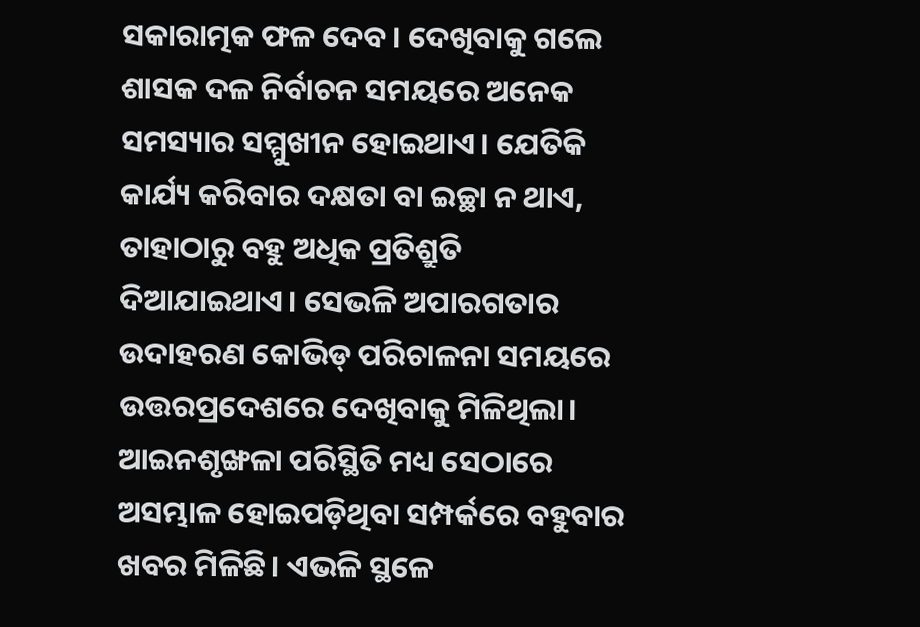ସକାରାତ୍ମକ ଫଳ ଦେବ। ଦେଖିବାକୁ ଗଲେ ଶାସକ ଦଳ ନିର୍ବାଚନ ସମୟରେ ଅନେକ ସମସ୍ୟାର ସମ୍ମୁଖୀନ ହୋଇଥାଏ। ଯେତିକି କାର୍ଯ୍ୟ କରିବାର ଦକ୍ଷତା ବା ଇଚ୍ଛା ନ ଥାଏ, ତାହାଠାରୁ ବହୁ ଅଧିକ ପ୍ରତିଶ୍ରୁତି ଦିଆଯାଇଥାଏ। ସେଭଳି ଅପାରଗତାର ଉଦାହରଣ କୋଭିଡ୍‌ ପରିଚାଳନା ସମୟରେ ଉତ୍ତରପ୍ରଦେଶରେ ଦେଖିବାକୁ ମିଳିଥିଲା। ଆଇନଶୃଙ୍ଖଳା ପରିସ୍ଥିତି ମଧ୍ୟ ସେଠାରେ ଅସମ୍ଭାଳ ହୋଇପଡ଼ିଥିବା ସମ୍ପର୍କରେ ବହୁବାର ଖବର ମିଳିଛି। ଏଭଳି ସ୍ଥଳେ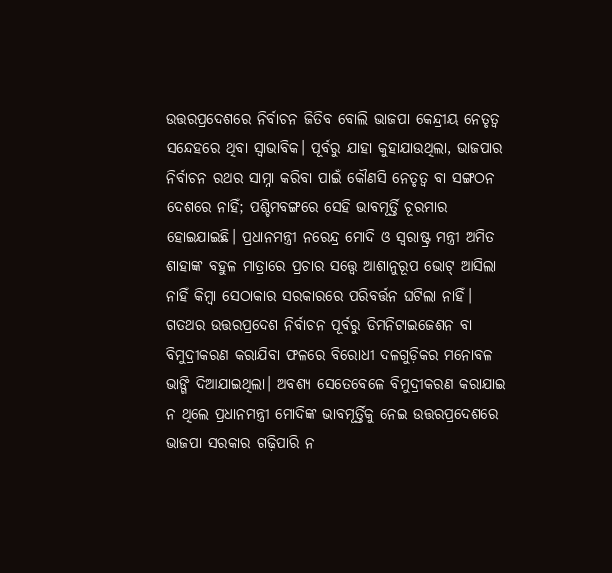ଉତ୍ତରପ୍ରଦେଶରେ ନିର୍ବାଚନ ଜିତିବ ବୋଲି ଭାଜପା କେନ୍ଦ୍ରୀୟ ନେତୃତ୍ୱ ସନ୍ଦେହରେ ଥିବା ସ୍ବାଭାବିକ। ପୂର୍ବରୁ ଯାହା କୁହାଯାଉଥିଲା, ଭାଜପାର ନିର୍ବାଚନ ରଥର ସାମ୍ନା କରିବା ପାଇଁ କୌଣସି ନେତୃତ୍ୱ ବା ସଙ୍ଗଠନ ଦେଶରେ ନାହିଁ; ପଶ୍ଚିମବଙ୍ଗରେ ସେହି ଭାବମୂର୍ତ୍ତି ଚୂରମାର ହୋଇଯାଇଛି। ପ୍ରଧାନମନ୍ତ୍ରୀ ନରେନ୍ଦ୍ର ମୋଦି ଓ ସ୍ବରାଷ୍ଟ୍ର ମନ୍ତ୍ରୀ ଅମିତ ଶାହାଙ୍କ ବହୁଳ ମାତ୍ରାରେ ପ୍ରଚାର ସତ୍ତ୍ୱେ ଆଶାନୁରୂପ ଭୋଟ୍‌ ଆସିଲା ନାହିଁ କିମ୍ବା ସେଠାକାର ସରକାରରେ ପରିବର୍ତ୍ତନ ଘଟିଲା ନାହିଁ।
ଗତଥର ଉତ୍ତରପ୍ରଦେଶ ନିର୍ବାଚନ ପୂର୍ବରୁ ଡିମନିଟାଇଜେଶନ ବା ବିମୁଦ୍ରୀକରଣ କରାଯିବା ଫଳରେ ବିରୋଧୀ ଦଳଗୁଡ଼ିକର ମନୋବଳ ଭାଙ୍ଗି ଦିଆଯାଇଥିଲା। ଅବଶ୍ୟ ସେତେବେଳେ ବିମୁଦ୍ରୀକରଣ କରାଯାଇ ନ ଥିଲେ ପ୍ରଧାନମନ୍ତ୍ରୀ ମୋଦିଙ୍କ ଭାବମୂର୍ତ୍ତିକୁ ନେଇ ଉତ୍ତରପ୍ରଦେଶରେ ଭାଜପା ସରକାର ଗଢ଼ିପାରି ନ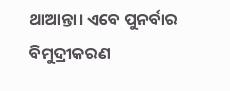ଥାଆନ୍ତା। ଏବେ ପୁନର୍ବାର ବିମୁଦ୍ରୀକରଣ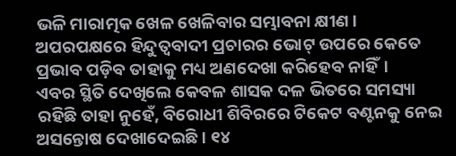ଭଳି ମାରାତ୍ମକ ଖେଳ ଖେଳିବାର ସମ୍ଭାବନା କ୍ଷୀଣ। ଅପରପକ୍ଷରେ ହିନ୍ଦୁତ୍ୱବାଦୀ ପ୍ରଚାରର ଭୋଟ୍‌ ଉପରେ କେତେ ପ୍ରଭାବ ପଡ଼ିବ ତାହାକୁ ମଧ୍ୟ ଅଣଦେଖା କରିହେବ ନାହିଁ।
ଏବର ସ୍ଥିତି ଦେଖିଲେ କେବଳ ଶାସକ ଦଳ ଭିତରେ ସମସ୍ୟା ରହିଛି ତାହା ନୁହେଁ, ବିରୋଧୀ ଶିବିରରେ ଟିକେଟ ବଣ୍ଟନକୁ ନେଇ ଅସନ୍ତୋଷ ଦେଖାଦେଇଛି। ୧୪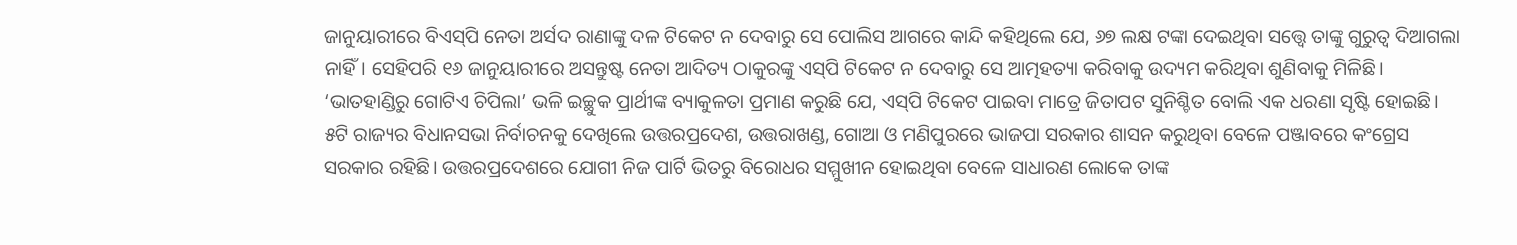ଜାନୁୟାରୀରେ ବିଏସ୍‌ପି ନେତା ଅର୍ସଦ ରାଣାଙ୍କୁ ଦଳ ଟିକେଟ ନ ଦେବାରୁ ସେ ପୋଲିସ ଆଗରେ କାନ୍ଦି କହିଥିଲେ ଯେ, ୬୭ ଲକ୍ଷ ଟଙ୍କା ଦେଇଥିବା ସତ୍ତ୍ୱେ ତାଙ୍କୁ ଗୁରୁତ୍ୱ ଦିଆଗଲା ନାହିଁ। ସେହିପରି ୧୬ ଜାନୁୟାରୀରେ ଅସନ୍ତୁଷ୍ଟ ନେତା ଆଦିତ୍ୟ ଠାକୁରଙ୍କୁ ଏସ୍‌ପି ଟିକେଟ ନ ଦେବାରୁ ସେ ଆତ୍ମହତ୍ୟା କରିବାକୁ ଉଦ୍ୟମ କରିଥିବା ଶୁଣିବାକୁ ମିଳିଛି। ‘ଭାତହାଣ୍ଡିରୁ ଗୋଟିଏ ଚିପିଲା’ ଭଳି ଇଚ୍ଛୁକ ପ୍ରାର୍ଥୀଙ୍କ ବ୍ୟାକୁଳତା ପ୍ରମାଣ କରୁଛି ଯେ, ଏସ୍‌ପି ଟିକେଟ ପାଇବା ମାତ୍ରେ ଜିତାପଟ ସୁନିଶ୍ଚିତ ବୋଲି ଏକ ଧରଣା ସୃଷ୍ଟି ହୋଇଛି।
୫ଟି ରାଜ୍ୟର ବିଧାନସଭା ନିର୍ବାଚନକୁ ଦେଖିଲେ ଉତ୍ତରପ୍ରଦେଶ, ଉତ୍ତରାଖଣ୍ଡ, ଗୋଆ ଓ ମଣିପୁରରେ ଭାଜପା ସରକାର ଶାସନ କରୁଥିବା ବେଳେ ପଞ୍ଜାବରେ କଂଗ୍ରେସ ସରକାର ରହିଛି। ଉତ୍ତରପ୍ରଦେଶରେ ଯୋଗୀ ନିଜ ପାର୍ଟି ଭିତରୁ ବିରୋଧର ସମ୍ମୁଖୀନ ହୋଇଥିବା ବେଳେ ସାଧାରଣ ଲୋକେ ତାଙ୍କ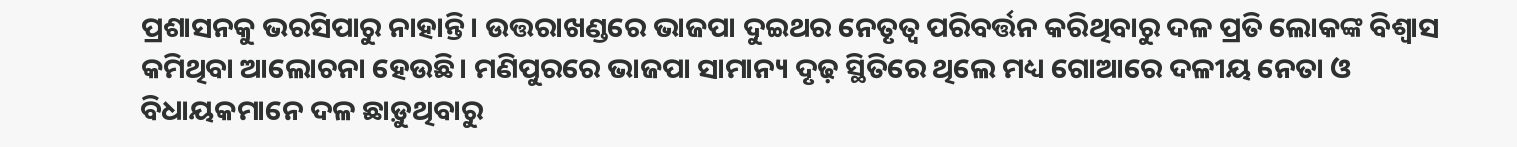ପ୍ରଶାସନକୁ ଭରସିପାରୁ ନାହାନ୍ତି। ଉତ୍ତରାଖଣ୍ଡରେ ଭାଜପା ଦୁଇଥର ନେତୃତ୍ୱ ପରିବର୍ତ୍ତନ କରିଥିବାରୁ ଦଳ ପ୍ରତି ଲୋକଙ୍କ ବିଶ୍ୱାସ କମିଥିବା ଆଲୋଚନା ହେଉଛି। ମଣିପୁରରେ ଭାଜପା ସାମାନ୍ୟ ଦୃଢ଼ ସ୍ଥିତିରେ ଥିଲେ ମଧ୍ୟ ଗୋଆରେ ଦଳୀୟ ନେତା ଓ ବିଧାୟକମାନେ ଦଳ ଛାଡ଼ୁଥିବାରୁ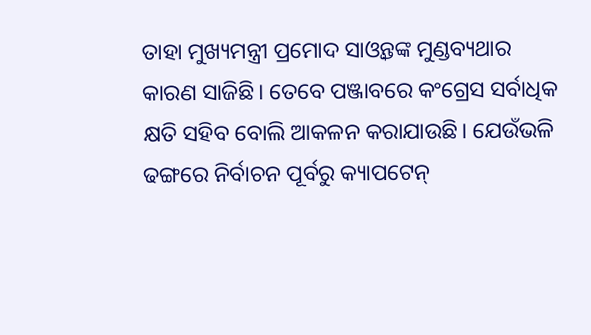ତାହା ମୁଖ୍ୟମନ୍ତ୍ରୀ ପ୍ରମୋଦ ସାଓ୍ବନ୍ତଙ୍କ ମୁଣ୍ଡବ୍ୟଥାର କାରଣ ସାଜିଛି। ତେବେ ପଞ୍ଜାବରେ କଂଗ୍ରେସ ସର୍ବାଧିକ କ୍ଷତି ସହିବ ବୋଲି ଆକଳନ କରାଯାଉଛି। ଯେଉଁଭଳି ଢଙ୍ଗରେ ନିର୍ବାଚନ ପୂର୍ବରୁ କ୍ୟାପଟେନ୍‌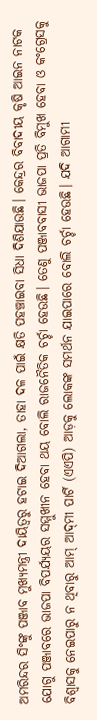ଅମରିନ୍ଦର ସିଂଙ୍କୁ ପଞ୍ଜାବ ମୁଖ୍ୟମନ୍ତ୍ରୀ ଦାୟିତ୍ୱରୁ ହଟାଇ ଦିଆଗଲା, ତାହା ଦଳ ପାଇଁ କ୍ଷତି ପହଞ୍ଚାଇବା ସିଧା ଦିଶିଯାଉଛି। କେନ୍ଦ୍ରର ବିବାଦୀୟ କୃଷି ଆଇନ ନାଟକ ଯୋଗୁ ପଞ୍ଜାବରେ ଭାଜପା ବିପର୍ଯ୍ୟୟର ସମ୍ମୁଖୀନ ହେବା ଥୟ ବୋଲି ରାଜନୈତିକ ଚର୍ଚ୍ଚା ହେଉଛି। ତେଣୁ ପଞ୍ଜାବବାସୀ ଭାଜପା ପ୍ରତି ବିମୁଖ ହେବା ଓ କଂଗ୍ରେସକୁ ବିଶ୍ୱାସକୁ ନେଇପାରୁ ନ ଥିବାରୁ ଆମ୍‌ ଆଦ୍‌ମୀ ପାର୍ଟି (ଏଏପି) ଆଡ଼କୁ ଲୋକଙ୍କ ସମର୍ଥନ ଯାଇପାରେ ବୋଲି ଚର୍ଚ୍ଚା ହେଉଛି। ଯଦି ଆଗାମୀ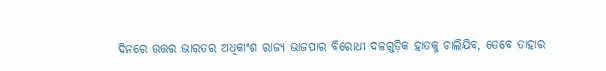ଦିନରେ ଉତ୍ତର ଭାରତର ଅଧିକାଂଶ ରାଜ୍ୟ ଭାଜପାର ବିରୋଧୀ ଦଳଗୁଡ଼ିକ ହାତକୁ ଚାଲିଯିବ, ତେବେ ତାହାର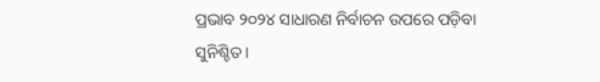ପ୍ରଭାବ ୨୦୨୪ ସାଧାରଣ ନିର୍ବାଚନ ଉପରେ ପଡ଼ିବା ସୁନିଶ୍ଚିତ।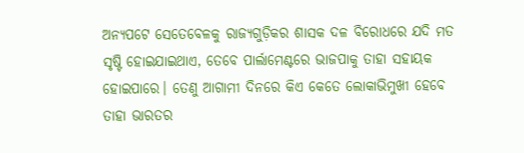ଅନ୍ୟପଟେ ସେତେବେଳକୁ ରାଜ୍ୟଗୁଡ଼ିକର ଶାସକ ଦଳ ବିରୋଧରେ ଯଦି ମତ ସୃଷ୍ଟି ହୋଇଯାଇଥାଏ, ତେବେ ପାର୍ଲାମେଣ୍ଟରେ ଭାଜପାକୁ ତାହା ସହାୟକ ହୋଇପାରେ। ତେଣୁ ଆଗାମୀ ଦିନରେ କିଏ କେତେ ଲୋକାଭିମୁଖୀ ହେବେ ତାହା ଭାରତର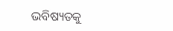ଭବିଷ୍ୟତକୁ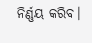ନିର୍ଣ୍ଣୟ କରିବ।